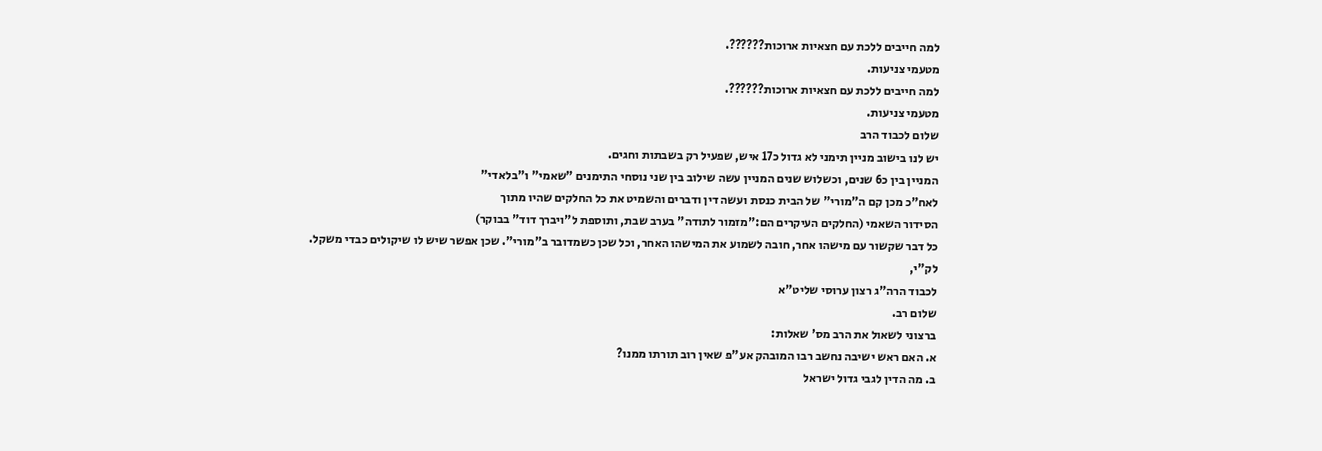למה חייבים ללכת עם חצאיות ארוכות??????.
מטעמי צניעות.
למה חייבים ללכת עם חצאיות ארוכות??????.
מטעמי צניעות.
שלום לכבוד הרב
יש לנו בישוב מניין תימני לא גדול כ17 איש, שפעיל רק בשבתות וחגים.
המניין בין כ6 שנים, וכשלוש שנים המניין עשה שילוב בין שני נוסחי התימנים "שאמי" ו"בלאדי"
לאח"כ מכן קם ה"מורי" של הבית כנסת ועשה דין ודברים והשמיט את כל החלקים שהיו מתוך
הסידור השאמי (החלקים העיקרים הם:"מזמור לתודה" בערב שבת, ותוספת ל"ויברך דוד" בבוקר)
כל דבר שקשור עם מישהו אחר, חובה לשמוע את המישהו האחר, וכל שכן כשמדובר ב"מורי". שכן אפשר שיש לו שיקולים כבדי משקל.
לק"י,
לכבוד הרה"ג רצון ערוסי שליט"א
שלום רב.
ברצוני לשאול את הרב מס' שאלות:
א. האם ראש ישיבה נחשב רבו המובהק אע"פ שאין רוב תורתו ממנו?
ב. מה הדין לגבי גדול ישראל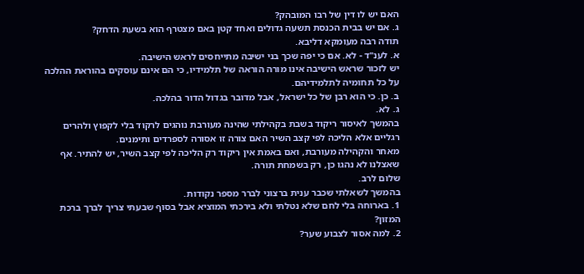האם יש לו דין של רבו המובהק?
ג. אם יש בבית הכנסת תשעה גדולים ואחד קטן באם מצטרף הוא בשעת הדחק?
תודה רבה מעומקא דליבא.
א. לענ"ד - לא. אם כי יפה שכך בני ישיבה מתייחסים לראש הישיבה.
יש לזכור שראש הישיבה אינו מורה הוראה של תלמידיו, כי הם אינם עוסקים בהוראת ההלכה על כל תחומיה לתלמידיהם.
ב. כן. כי הוא רבן של כל ישראל, אבל מדובר בגדול הדור בהלכה.
ג. לא.
בהמשך לאיסור ריקוד בשבת בקהילתי שהינה מעורבת נוהגים לרקוד בלי לקפוץ ולהרים רגליים אלא הליכה לפי קצב השיר האם צורה זו אסורה לספרדים ותימנים.
מאחר והקהילה מעורבת, ואם באמת אין ריקוד רק הליכה לפי קצב השיר, יש להתיר. אף שאצלנו לא נהגו כן, רק בשמחת תורה.
שלום לרב.
בהמשך לשאלתי שכבר ענית ברצוני לברר מספר נקודות.
1. בארוחה בלי לחם שלא נטלתי ולא בירכתי המוציא אבל בסוף שבעתי צריך לברך ברכת המזון?
2. למה אסור לצבוע שער?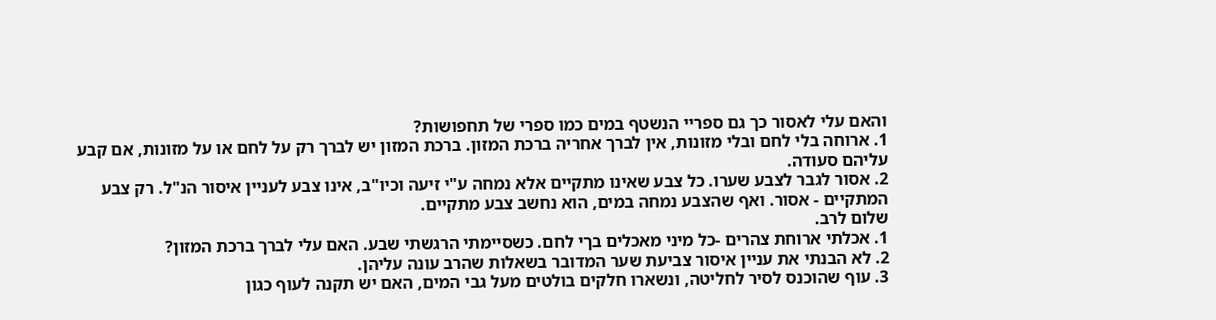והאם עלי לאסור כך גם ספריי הנשטף במים כמו ספרי של תחפושות?
1. ארוחה בלי לחם ובלי מזונות, אין לברך אחריה ברכת המזון. ברכת המזון יש לברך רק על לחם או על מזונות, אם קבע עליהם סעודה.
2. אסור לגבר לצבע שערו. כל צבע שאינו מתקיים אלא נמחה ע"י זיעה וכיו"ב, אינו צבע לעניין איסור הנ"ל. רק צבע המתקיים - אסור. ואף שהצבע נמחה במים, הוא נחשב צבע מתקיים.
שלום לרב.
1. אכלתי ארוחת צהרים -כל מיני מאכלים בךי לחם. כשסיימתי הרגשתי שבע. האם עלי לברך ברכת המזון?
2. לא הבנתי את עניין איסור צביעת שער המדובר בשאלות שהרב עונה עליהן.
3. עוף שהוכנס לסיר לחליטה, ונשארו חלקים בולטים מעל גבי המים, האם יש תקנה לעוף כגון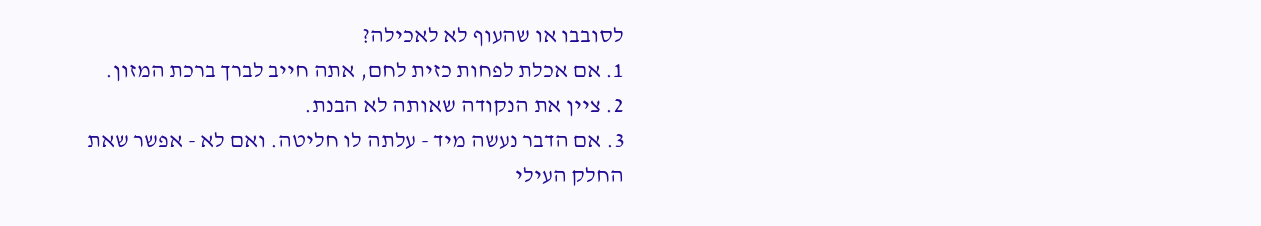לסובבו או שהעוף לא לאכילה?
1. אם אכלת לפחות כזית לחם, אתה חייב לברך ברכת המזון.
2. ציין את הנקודה שאותה לא הבנת.
3. אם הדבר נעשה מיד - עלתה לו חליטה. ואם לא - אפשר שאת החלק העילי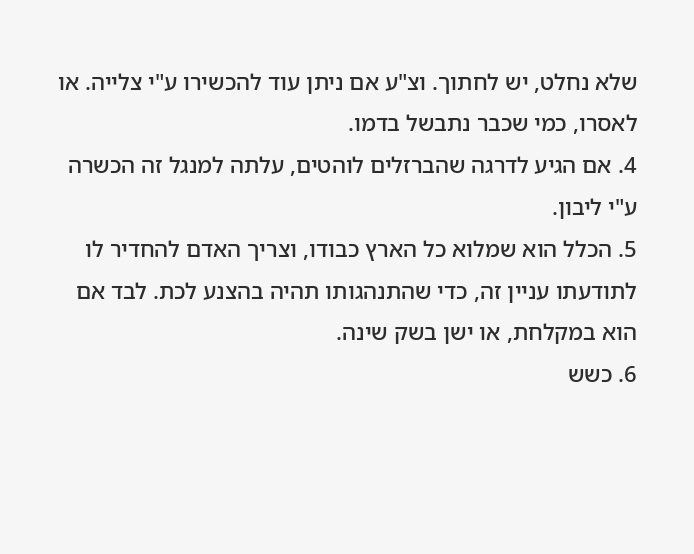שלא נחלט, יש לחתוך. וצ"ע אם ניתן עוד להכשירו ע"י צלייה. או לאסרו, כמי שכבר נתבשל בדמו.
4. אם הגיע לדרגה שהברזלים לוהטים, עלתה למנגל זה הכשרה ע"י ליבון.
5. הכלל הוא שמלוא כל הארץ כבודו, וצריך האדם להחדיר לו לתודעתו עניין זה, כדי שהתנהגותו תהיה בהצנע לכת. לבד אם הוא במקלחת, או ישן בשק שינה.
6. כשש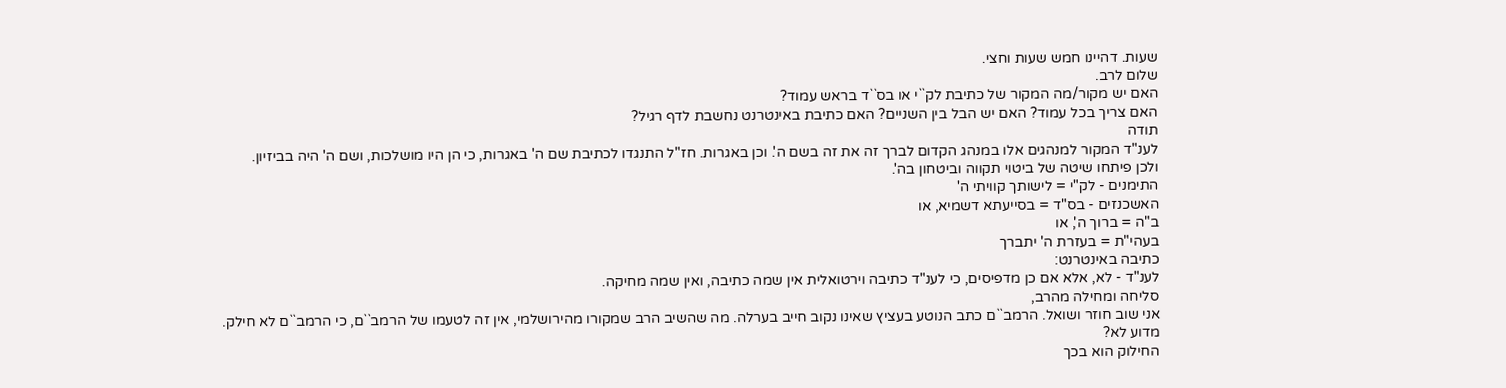שעות. דהיינו חמש שעות וחצי.
שלום לרב.
האם יש מקור/מה המקור של כתיבת לק``י או בס``ד בראש עמוד?
האם צריך בכל עמוד? האם יש הבל בין השניים? האם כתיבת באינטרנט נחשבת לדף רגיל?
תודה
לענ"ד המקור למנהגים אלו במנהג הקדום לברך זה את זה בשם ה'. וכן באגרות. חז"ל התנגדו לכתיבת שם ה' באגרות, כי הן היו מושלכות, ושם ה' היה בביזיון.
ולכן פיתחו שיטה של ביטוי תקווה וביטחון בה'.
התימנים - לק"י = לישותך קוויתי ה'
האשכנזים - בס"ד = בסייעתא דשמיא, או
ב"ה = ברוך ה', או
בעהי"ת = בעזרת ה' יתברך
כתיבה באינטרנט:
לענ"ד - לא, אלא אם כן מדפיסים, כי לענ"ד כתיבה וירטואלית אין שמה כתיבה, ואין שמה מחיקה.
סליחה ומחילה מהרב,
אני שוב חוזר ושואל. הרמב``ם כתב הנוטע בעציץ שאינו נקוב חייב בערלה. מה שהשיב הרב שמקורו מהירושלמי, אין זה לטעמו של הרמב``ם, כי הרמב``ם לא חילק.
מדוע לא?
החילוק הוא בכך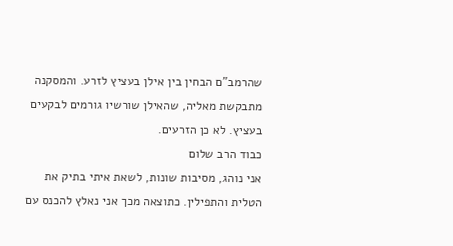שהרמב"ם הבחין בין אילן בעציץ לזרע. והמסקנה מתבקשת מאליה, שהאילן שורשיו גורמים לבקעים בעציץ. לא כן הזרעים.
כבוד הרב שלום
אני נוהג, מסיבות שונות, לשאת איתי בתיק את הטלית והתפילין. כתוצאה מכך אני נאלץ להכנס עם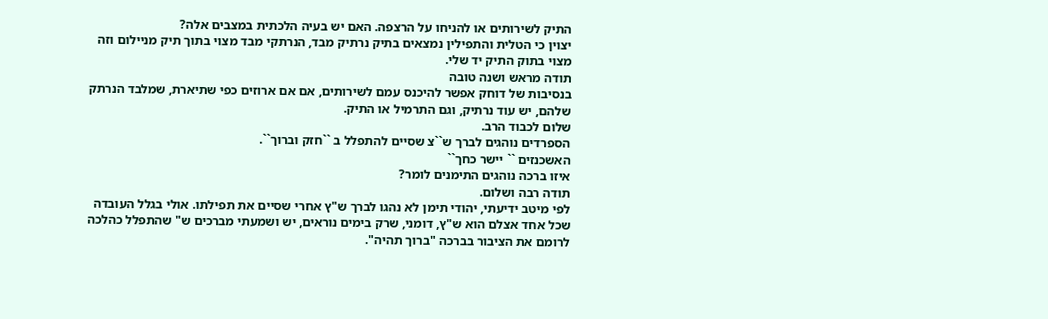התיק לשירותים או להניחו על הרצפה. האם יש בעיה הלכתית במצבים אלה?
יצוין כי הטלית והתפילין נמצאים בתיק נרתיק מבד, הנרתקי מבד מצוי בתוך תיק מניילום וזה מצוי בתוק התיק יד שלי.
תודה מראש ושנה טובה
בנסיבות של דוחק אפשר להיכנס עמם לשירותים, אם אם ארוזים כפי שתיארת, שמלבד הנרתק שלהם, יש עוד נרתיק, וגם התרמיל או התיק.
שלום לכבוד הרב.
הספרדים נוהגים לברך ש``צ שסיים להתפלל ב ``חזק וברוך``.
האשכנזים `` יישר כחך``
איזו ברכה נוהגים התימנים לומר?
תודה רבה ושלום.
לפי מיטב ידיעתי, יהודי תימן לא נהגו לברך ש"ץ אחרי שסיים את תפילתו. אולי בגלל העובדה שכל אחד אצלם הוא ש"ץ, דומני, שרק בימים נוראים, יש ושמעתי מברכים ש" שהתפלל כהלכה לרומם את הציבור בברכה "ברוך תהיה".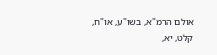אולם הרמ"א, בשו"ע, או"ח, קלט, יא,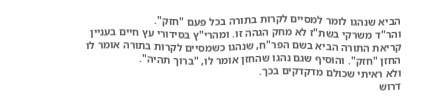הביא שנהגו לומר למסיים לקרות בתורה בכל פעם "חזק".
והר"ד משרקי בשת"ז לא מחק הגהה זו. ומהרי"ץ בסידורי עץ חיים בעניין קריאת התורה הביא בשם הפר"ח, שנהגו כשמסיים לקרות בתורה אומר לו החזן "חזק". והוסיף שגם נהגו שהחזן אומר לו, "ברוך תהיה".
ולא ראיתי שכולם מדקדקים בכך.
דרוש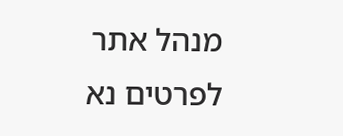מנהל אתר
לפרטים נא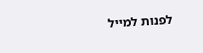לפנות למייל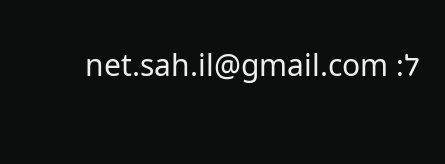ל: net.sah.il@gmail.com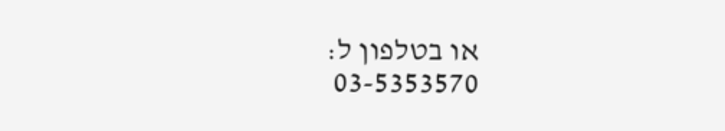או בטלפון ל:
03-5353570